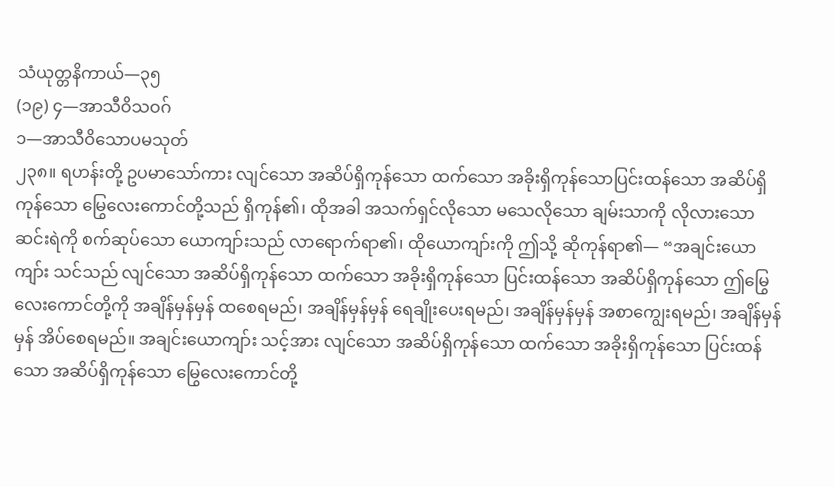သံယုတ္တနိကာယ်—၃၅
(၁၉) ၄—အာသီဝိသဝဂ်
၁—အာသီဝိသောပမသုတ်
၂၃၈။ ရဟန်းတို့ ဥပမာသော်ကား လျင်သော အဆိပ်ရှိကုန်သော ထက်သော အခိုးရှိကုန်သောပြင်းထန်သော အဆိပ်ရှိကုန်သော မြွေလေးကောင်တို့သည် ရှိကုန်၏၊ ထိုအခါ အသက်ရှင်လိုသော မသေလိုသော ချမ်းသာကို လိုလားသော ဆင်းရဲကို စက်ဆုပ်သော ယောကျာ်းသည် လာရောက်ရာ၏၊ ထိုယောကျာ်းကို ဤသို့ ဆိုကုန်ရာ၏— “အချင်းယောကျာ်း သင်သည် လျင်သော အဆိပ်ရှိကုန်သော ထက်သော အခိုးရှိကုန်သော ပြင်းထန်သော အဆိပ်ရှိကုန်သော ဤမြွေလေးကောင်တို့ကို အချိန်မှန်မှန် ထစေရမည်၊ အချိန်မှန်မှန် ရေချိုးပေးရမည်၊ အချိန်မှန်မှန် အစာကျွေးရမည်၊ အချိန်မှန်မှန် အိပ်စေရမည်။ အချင်းယောကျာ်း သင့်အား လျင်သော အဆိပ်ရှိကုန်သော ထက်သော အခိုးရှိကုန်သော ပြင်းထန်သော အဆိပ်ရှိကုန်သော မြွေလေးကောင်တို့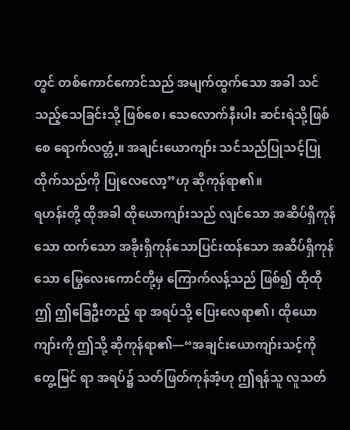တွင် တစ်ကောင်ကောင်သည် အမျက်ထွက်သော အခါ သင်သည့်သေခြင်းသို့ ဖြစ်စေ၊ သေလောက်နီးပါး ဆင်းရဲသို့ဖြစ်စေ ရောက်လတ္တံ့။ အချင်းယောကျာ်း သင်သည်ပြုသင့်ပြုထိုက်သည်ကို ပြုလေလော့”ဟု ဆိုကုန်ရာ၏။
ရဟန်းတို့ ထိုအခါ ထိုယောကျာ်းသည် လျင်သော အဆိပ်ရှိကုန်သော ထက်သော အခိုးရှိကုန်သောပြင်းထန်သော အဆိပ်ရှိကုန်သော မြွေလေးကောင်တို့မှ ကြောက်လန့်သည် ဖြစ်၍ ထိုထို ဤ ဤခြေဦးတည့် ရာ အရပ်သို့ ပြေးလေရာ၏၊ ထိုယောကျာ်းကို ဤသို့ ဆိုကုန်ရာ၏—“အချင်းယောကျာ်းသင့်ကို တွေ့မြင် ရာ အရပ်၌ သတ်ဖြတ်ကုန်အံ့ဟု ဤရန်သူ လူသတ်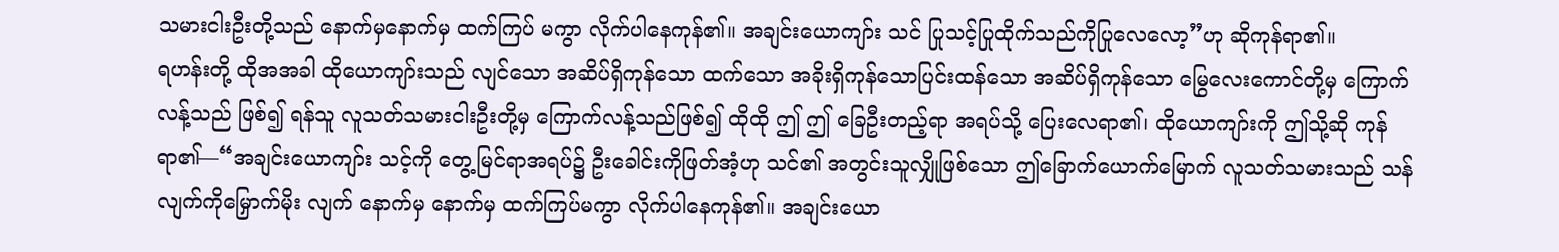သမားငါးဦးတို့သည် နောက်မှနောက်မှ ထက်ကြပ် မကွာ လိုက်ပါနေကုန်၏။ အချင်းယောကျာ်း သင် ပြုသင့်ပြုထိုက်သည်ကိုပြုလေလော့”ဟု ဆိုကုန်ရာ၏။
ရဟန်းတို့ ထိုအအခါ ထိုယောကျာ်းသည် လျင်သော အဆိပ်ရှိကုန်သော ထက်သော အခိုးရှိကုန်သောပြင်းထန်သော အဆိပ်ရှိကုန်သော မြွေလေးကောင်တို့မှ ကြောက်လန့်သည် ဖြစ်၍ ရန်သူ လူသတ်သမားငါးဦးတို့မှ ကြောက်လန့်သည်ဖြစ်၍ ထိုထို ဤ ဤ ခြေဦးတည့်ရာ အရပ်သို့ ပြေးလေရာ၏၊ ထိုယောကျာ်းကို ဤသို့ဆို ကုန်ရာ၏—“အချင်းယောကျာ်း သင့်ကို တွေ့မြင်ရာအရပ်၌ ဦးခေါင်းကိုဖြတ်အံ့ဟု သင်၏ အတွင်းသူလျှိုဖြစ်သော ဤခြောက်ယောက်မြောက် လူသတ်သမားသည် သန်လျက်ကိုမြှောက်မိုး လျက် နောက်မှ နောက်မှ ထက်ကြပ်မကွာ လိုက်ပါနေကုန်၏။ အချင်းယော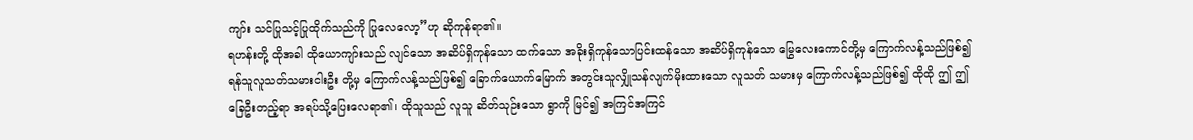ကျာ်း သင်ပြုသင့်ပြုထိုက်သည်ကို ပြုလေလော့”ဟု ဆိုကုန်ရာ၏။
ရဟန်းတို့ ထိုအခါ ထိုယောကျာ်းသည် လျင်သော အဆိပ်ရှိကုန်သော ထက်သော အခိုးရှိကုန်သောပြင်းထန်သော အဆိပ်ရှိကုန်သော မြွေလေးကောင်တို့မှ ကြောက်လန့်သည်ဖြစ်၍ ရန်သူလူသတ်သမားငါးဦး တို့မှ ကြောက်လန့်သည်ဖြစ်၍ ခြောက်ယောက်မြောက် အတွင်းသူလျှိုသန်လျက်မိုးထားသော လူသတ် သမားမှ ကြောက်လန့်သည်ဖြစ်၍ ထိုထို ဤ ဤ ခြေဦးတည့်ရာ အရပ်သို့ပြေးလေရာ၏၊ ထိုသူသည် လူသူ ဆိတ်သုဉ်းသော ရွာကို မြင်၍ အကြင်အကြင်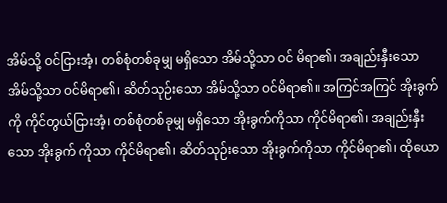အိမ်သို့ ဝင်ငြားအံ့၊ တစ်စုံတစ်ခုမျှ မရှိသော အိမ်သို့သာ ဝင် မိရာ၏၊ အချည်းနှီးသော အိမ်သို့သာ ဝင်မိရာ၏၊ ဆိတ်သုဉ်းသော အိမ်သို့သာ ဝင်မိရာ၏။ အကြင်အကြင် အိုးခွက်ကို ကိုင်တွယ်ငြားအံ့၊ တစ်စုံတစ်ခုမျှ မရှိသော အိုးခွက်ကိုသာ ကိုင်မိရာ၏၊ အချည်းနှီးသော အိုးခွက် ကိုသာ ကိုင်မိရာ၏၊ ဆိတ်သုဉ်းသော အိုးခွက်ကိုသာ ကိုင်မိရာ၏၊ ထိုယော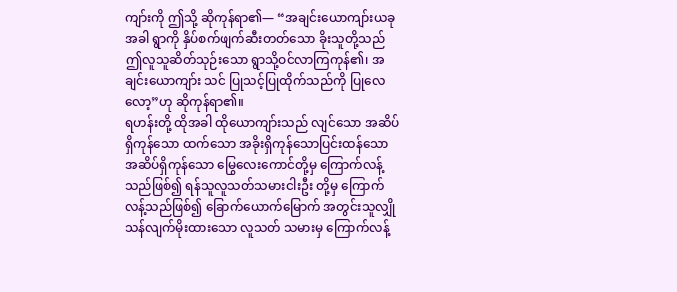ကျာ်းကို ဤသို့ ဆိုကုန်ရာ၏— “အချင်းယောကျာ်းယခုအခါ ရွာကို နှိပ်စက်ဖျက်ဆီးတတ်သော ခိုးသူတို့သည် ဤလူသူဆိတ်သုဉ်းသော ရွာသို့ဝင်လာကြကုန်၏၊ အချင်းယောကျာ်း သင် ပြုသင့်ပြုထိုက်သည်ကို ပြုလေလော့”ဟု ဆိုကုန်ရာ၏။
ရဟန်းတို့ ထိုအခါ ထိုယောကျာ်းသည် လျင်သော အဆိပ်ရှိကုန်သော ထက်သော အခိုးရှိကုန်သောပြင်းထန်သော အဆိပ်ရှိကုန်သော မြွေလေးကောင်တို့မှ ကြောက်လန့်သည်ဖြစ်၍ ရန်သူလူသတ်သမားငါးဦး တို့မှ ကြောက်လန့်သည်ဖြစ်၍ ခြောက်ယောက်မြောက် အတွင်းသူလျှိုသန်လျက်မိုးထားသော လူသတ် သမားမှ ကြောက်လန့်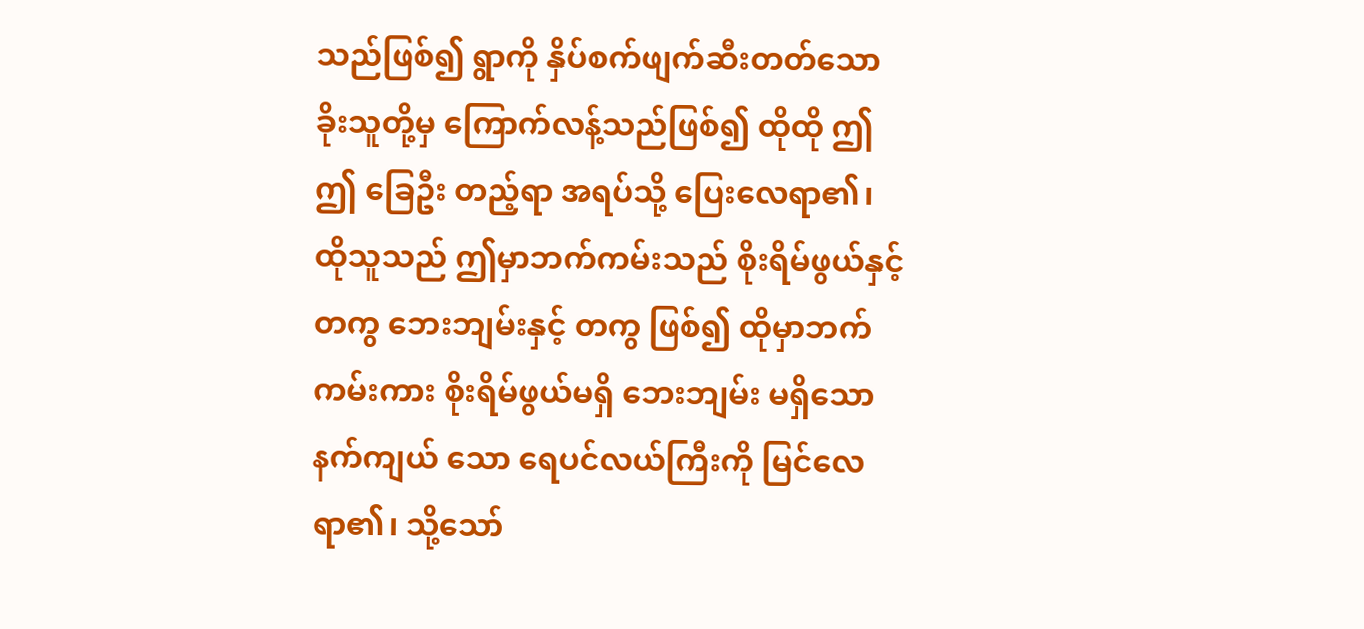သည်ဖြစ်၍ ရွာကို နှိပ်စက်ဖျက်ဆီးတတ်သောခိုးသူတို့မှ ကြောက်လန့်သည်ဖြစ်၍ ထိုထို ဤ ဤ ခြေဦး တည့်ရာ အရပ်သို့ ပြေးလေရာ၏၊ ထိုသူသည် ဤမှာဘက်ကမ်းသည် စိုးရိမ်ဖွယ်နှင့် တကွ ဘေးဘျမ်းနှင့် တကွ ဖြစ်၍ ထိုမှာဘက်ကမ်းကား စိုးရိမ်ဖွယ်မရှိ ဘေးဘျမ်း မရှိသော နက်ကျယ် သော ရေပင်လယ်ကြီးကို မြင်လေရာ၏၊ သို့သော်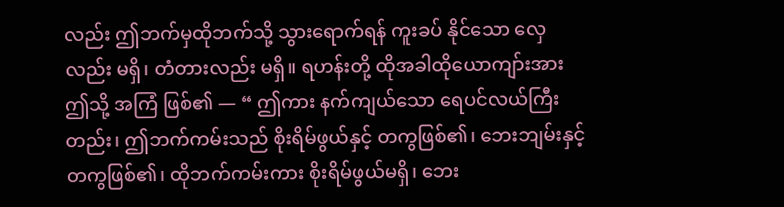လည်း ဤဘက်မှထိုဘက်သို့ သွားရောက်ရန် ကူးခပ် နိုင်သော လှေလည်း မရှိ၊ တံတားလည်း မရှိ။ ရဟန်းတို့ ထိုအခါထိုယောကျာ်းအား ဤသို့ အကြံ ဖြစ်၏ — “ ဤကား နက်ကျယ်သော ရေပင်လယ်ကြီးတည်း၊ ဤဘက်ကမ်းသည် စိုးရိမ်ဖွယ်နှင့် တကွဖြစ်၏၊ ဘေးဘျမ်းနှင့် တကွဖြစ်၏၊ ထိုဘက်ကမ်းကား စိုးရိမ်ဖွယ်မရှိ၊ ဘေး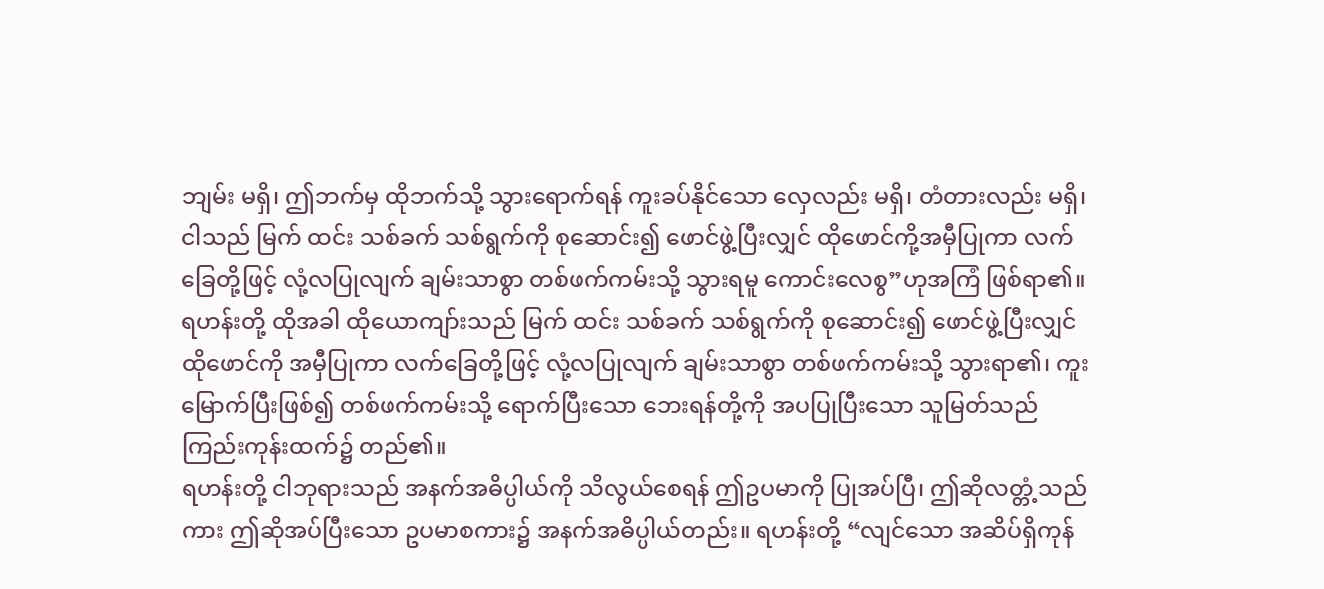ဘျမ်း မရှိ၊ ဤဘက်မှ ထိုဘက်သို့ သွားရောက်ရန် ကူးခပ်နိုင်သော လှေလည်း မရှိ၊ တံတားလည်း မရှိ၊ ငါသည် မြက် ထင်း သစ်ခက် သစ်ရွက်ကို စုဆောင်း၍ ဖောင်ဖွဲ့ပြီးလျှင် ထိုဖောင်ကို့အမှီပြုကာ လက်ခြေတို့ဖြင့် လုံ့လပြုလျက် ချမ်းသာစွာ တစ်ဖက်ကမ်းသို့ သွားရမူ ကောင်းလေစွ”ဟုအကြံ ဖြစ်ရာ၏။
ရဟန်းတို့ ထိုအခါ ထိုယောကျာ်းသည် မြက် ထင်း သစ်ခက် သစ်ရွက်ကို စုဆောင်း၍ ဖောင်ဖွဲ့ပြီးလျှင် ထိုဖောင်ကို အမှီပြုကာ လက်ခြေတို့ဖြင့် လုံ့လပြုလျက် ချမ်းသာစွာ တစ်ဖက်ကမ်းသို့ သွားရာ၏၊ ကူးမြောက်ပြီးဖြစ်၍ တစ်ဖက်ကမ်းသို့ ရောက်ပြီးသော ဘေးရန်တို့ကို အပပြုပြီးသော သူမြတ်သည်ကြည်းကုန်းထက်၌ တည်၏။
ရဟန်းတို့ ငါဘုရားသည် အနက်အဓိပ္ပါယ်ကို သိလွယ်စေရန် ဤဥပမာကို ပြုအပ်ပြီ၊ ဤဆိုလတ္တံ့သည်ကား ဤဆိုအပ်ပြီးသော ဥပမာစကား၌ အနက်အဓိပ္ပါယ်တည်း။ ရဟန်းတို့ “လျင်သော အဆိပ်ရှိကုန်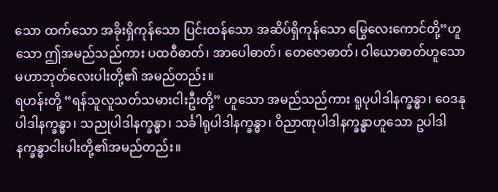သော ထက်သော အခိုးရှိကုန်သော ပြင်းထန်သော အဆိပ်ရှိကုန်သော မြွေလေးကောင်တို့”ဟူသော ဤအမည်သည်ကား ပထဝီဓာတ်၊ အာပေါဓာတ်၊ တေဇောဓာတ်၊ ဝါယောဓာတ်ဟူသော မဟာဘုတ်လေးပါးတို့၏ အမည်တည်း။
ရဟန်းတို့ “ရန်သူလူသတ်သမားငါးဦးတို့” ဟူသော အမည်သည်ကား ရူပုပါဒါနက္ခန္ဓာ၊ ဝေဒနုပါဒါနက္ခန္ဓာ၊ သညုပါဒါနက္ခန္ဓာ၊ သင်္ခါရုပါဒါနက္ခန္ဓာ၊ ဝိညာဏုပါဒါနက္ခန္ဓာဟူသော ဥပါဒါနက္ခန္ဓာငါးပါးတို့၏အမည်တည်း။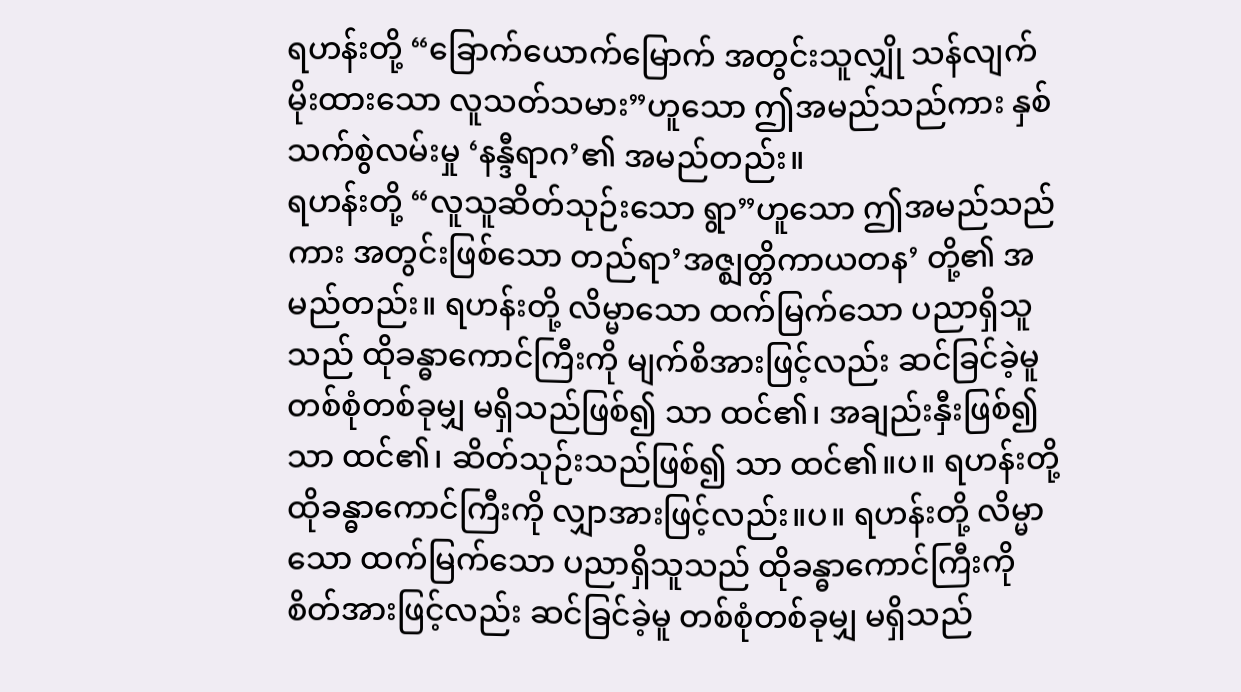ရဟန်းတို့ “ခြောက်ယောက်မြောက် အတွင်းသူလျှို သန်လျက်မိုးထားသော လူသတ်သမား”ဟူသော ဤအမည်သည်ကား နှစ်သက်စွဲလမ်းမှု ‘နန္ဒီရာဂ’၏ အမည်တည်း။
ရဟန်းတို့ “လူသူဆိတ်သုဉ်းသော ရွာ”ဟူသော ဤအမည်သည်ကား အတွင်းဖြစ်သော တည်ရာ’အဇ္ဈတ္တိကာယတန’ တို့၏ အမည်တည်း။ ရဟန်းတို့ လိမ္မာသော ထက်မြက်သော ပညာရှိသူသည် ထိုခန္ဓာကောင်ကြီးကို မျက်စိအားဖြင့်လည်း ဆင်ခြင်ခဲ့မူ တစ်စုံတစ်ခုမျှ မရှိသည်ဖြစ်၍ သာ ထင်၏၊ အချည်းနှီးဖြစ်၍ သာ ထင်၏၊ ဆိတ်သုဉ်းသည်ဖြစ်၍ သာ ထင်၏။ပ။ ရဟန်းတို့ ထိုခန္ဓာကောင်ကြီးကို လျှာအားဖြင့်လည်း။ပ။ ရဟန်းတို့ လိမ္မာသော ထက်မြက်သော ပညာရှိသူသည် ထိုခန္ဓာကောင်ကြီးကို စိတ်အားဖြင့်လည်း ဆင်ခြင်ခဲ့မူ တစ်စုံတစ်ခုမျှ မရှိသည်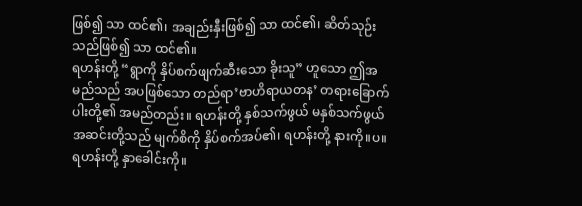ဖြစ်၍ သာ ထင်၏၊ အချည်းနှီးဖြစ်၍ သာ ထင်၏၊ ဆိတ်သုဉ်းသည်ဖြစ်၍ သာ ထင်၏။
ရဟန်းတို့ “ရွာကို နှိပ်စက်ဖျက်ဆီးသော ခိုးသူ” ဟူသော ဤအမည်သည် အပဖြစ်သော တည်ရာ’ဗာဟိရာယတန’ တရားခြောက်ပါးတို့၏ အမည်တည်း။ ရဟန်းတို့ နှစ်သက်ဖွယ် မနှစ်သက်ဖွယ် အဆင်းတို့သည် မျက်စိကို နှိပ်စက်အပ်၏၊ ရဟန်းတို့ နားကို။ပ။ ရဟန်းတို့ နှာခေါင်းကို။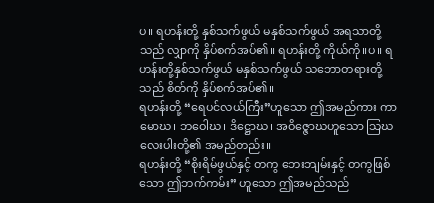ပ။ ရဟန်းတို့ နှစ်သက်ဖွယ် မနှစ်သက်ဖွယ် အရသာတို့သည် လျှာကို နှိပ်စက်အပ်၏။ ရဟန်းတို့ ကိုယ်ကို။ပ။ ရဟန်းတို့နှစ်သက်ဖွယ် မနှစ်သက်ဖွယ် သဘောတရားတို့သည် စိတ်ကို နှိပ်စက်အပ်၏။
ရဟန်းတို့ “ရေပင်လယ်ကြီး”ဟူသော ဤအမည်ကား ကာမောဃ၊ ဘဝေါဃ၊ ဒိဋ္ဌောဃ၊ အဝိဇ္ဇောဃဟူသော သြဃလေးပါးတို့၏ အမည်တည်း။
ရဟန်းတို့ “စိုးရိမ်ဖွယ်နှင့် တကွ ဘေးဘျမ်းနှင့် တကွဖြစ်သော ဤဘက်ကမ်း” ဟူသော ဤအမည်သည်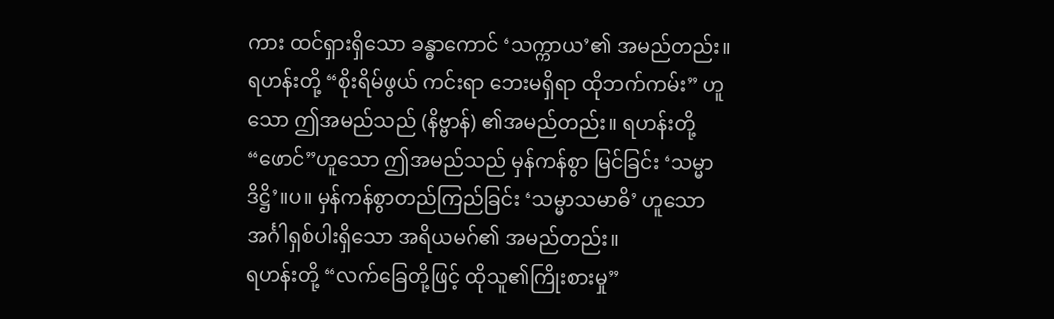ကား ထင်ရှားရှိသော ခန္ဓာကောင် ‘သက္ကာယ’၏ အမည်တည်း။
ရဟန်းတို့ “စိုးရိမ်ဖွယ် ကင်းရာ ဘေးမရှိရာ ထိုဘက်ကမ်း” ဟူသော ဤအမည်သည် (နိဗ္ဗာန်) ၏အမည်တည်း။ ရဟန်းတို့ “ဖောင်”ဟူသော ဤအမည်သည် မှန်ကန်စွာ မြင်ခြင်း ‘သမ္မာဒိဋ္ဌိ’။ပ။ မှန်ကန်စွာတည်ကြည်ခြင်း ‘သမ္မာသမာဓိ’ ဟူသော အင်္ဂါရှစ်ပါးရှိသော အရိယမဂ်၏ အမည်တည်း။
ရဟန်းတို့ “လက်ခြေတို့ဖြင့် ထိုသူ၏ကြိုးစားမှု”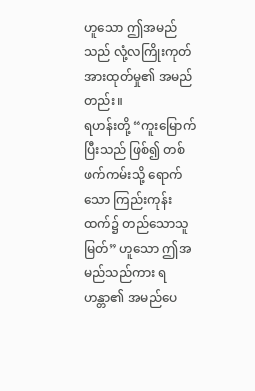ဟူသော ဤအမည်သည် လုံ့လကြိုးကုတ်အားထုတ်မှု၏ အမည်တည်း။
ရဟန်းတို့ “ကူးမြောက်ပြီးသည် ဖြစ်၍ တစ်ဖက်ကမ်းသို့ ရောက်သော ကြည်းကုန်းထက်၌ တည်သောသူမြတ်” ဟူသော ဤအမည်သည်ကား ရဟန္တာ၏ အမည်ပေ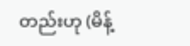တည်းဟု (မိန့်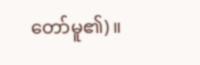တော်မူ၏)။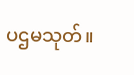ပဌမသုတ်။